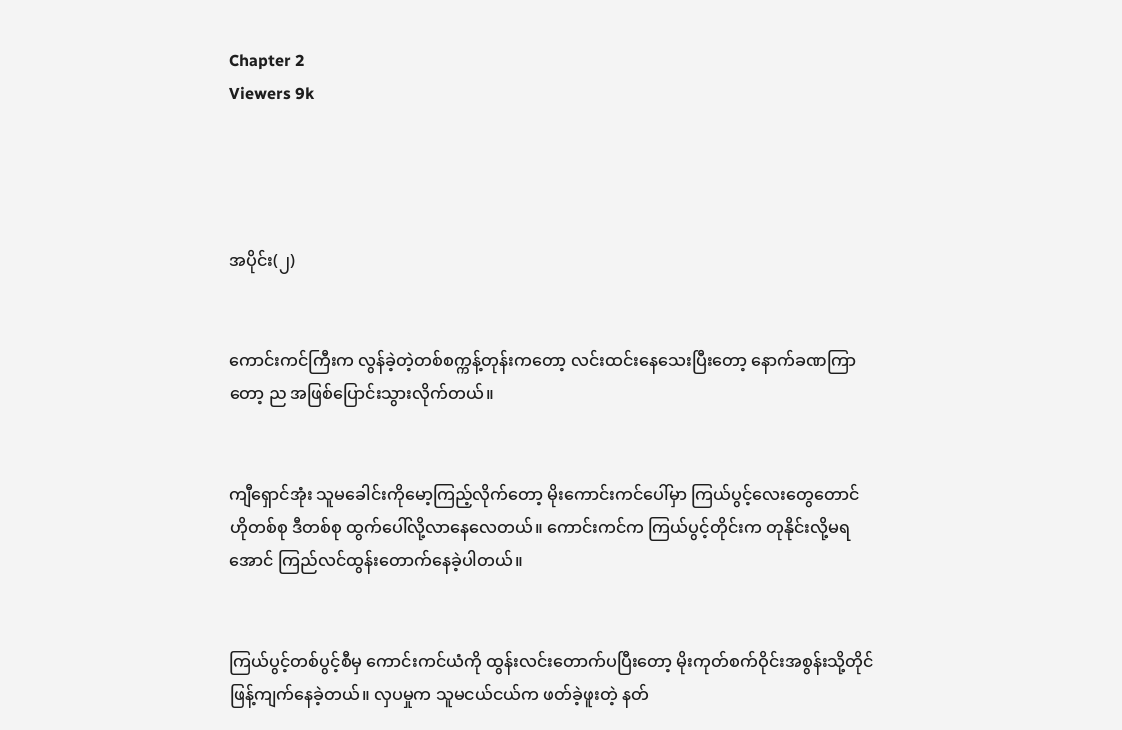Chapter 2
Viewers 9k




အပိုင်း(၂)


ကောင်းကင်ကြီးက လွန်ခဲ့တဲ့တစ်စက္ကန့်တုန်းကတော့ လင်းထင်းနေသေးပြီးတော့ နောက်ခဏကြာတော့ ည အဖြစ်‌ပြောင်းသွားလိုက်တယ်။


ကျီရှောင်အုံး သူမခေါင်းကိုမော့ကြည့်လိုက်တော့ မိုးကောင်းကင်ပေါ်မှာ ကြယ်ပွင့်လေးတွေတောင် ဟိုတစ်စု ဒီတစ်စု ထွက်ပေါ်လို့လာနေလေတယ်။ ကောင်းကင်က ကြယ်ပွင့်တိုင်းက တုနိုင်းလို့မရအောင် ကြည်လင်ထွန်းတောက်နေခဲ့ပါတယ်။


ကြယ်ပွင့်တစ်ပွင့်စီမှ ကောင်းကင်ယံကို ထွန်းလင်းတောက်ပပြီးတော့ မိုးကုတ်စက်ဝိုင်းအစွန်းသို့တိုင် ဖြန့်ကျက်နေခဲ့တယ်။ လှပမှုက သူမငယ်ငယ်က ဖတ်ခဲ့ဖူးတဲ့ နတ်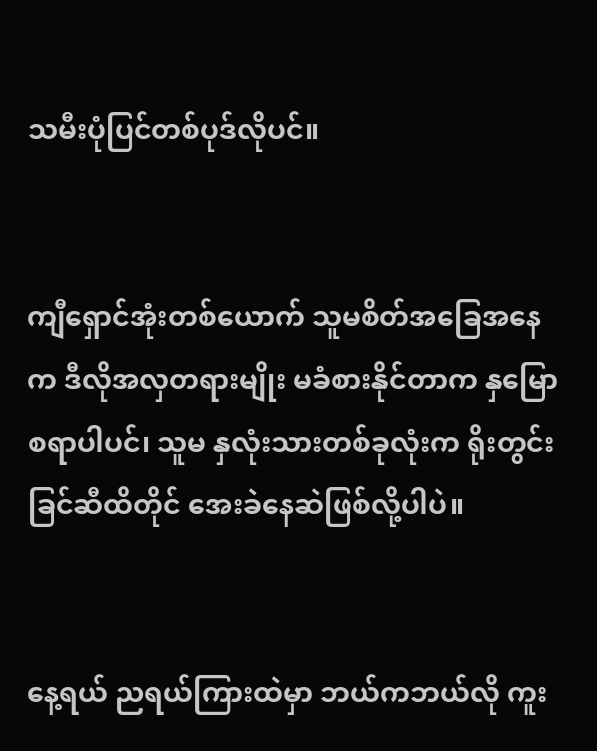သမီးပုံပြင်တစ်ပုဒ်လိုပင်။


ကျီရှောင်အုံးတစ်ယောက် သူမစိတ်အခြေအနေက ဒီလိုအလှတရားမျိုး မခံစားနိုင်တာက နှမြောစရာပါပင်၊ သူမ နှလုံးသားတစ်ခုလုံးက ရိုးတွင်းခြင်ဆီထိတိုင် အေးခဲနေဆဲဖြစ်လို့ပါပဲ။


နေ့ရယ် ညရယ်ကြားထဲမှာ ဘယ်ကဘယ်လို ကူး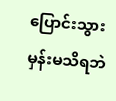ပြောင်းသွားမှန်းမသိရဘဲ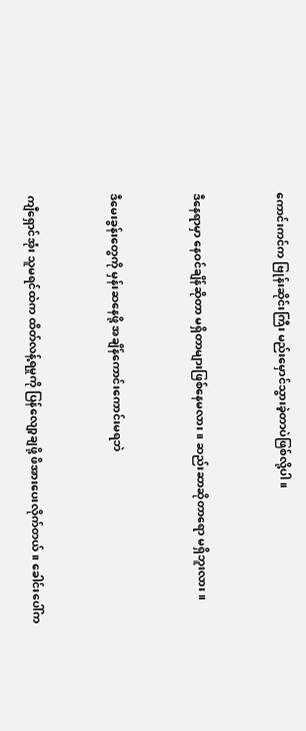ကောင်းကင်က ဗြုန်းဆိုင်းကြီး မည်းမှောင်သွားခဲ့တာပဲဖြစ်လို့ပါ။


ဒီနေရာမှာ နေဝင်ချိန်ဆိုတာ မရှိတာများဖြစ်နေမလား။ ဆည်းဆာဆိုတာရော မရှိဘူးလား။


ဒီမေးခွန်းတွေကို မှန်းဆနေဖို့ အချိန်ကောင်းကောင်းမရဘဲ


ကျီရှောင်အုံး သူမရင်ထဲက ထိတ်လန့်ရမှုကို ပြန်လျော့ချဖို့ ဖိအားပေးလိုက်တယ်။ ခေါင်းပေါ်က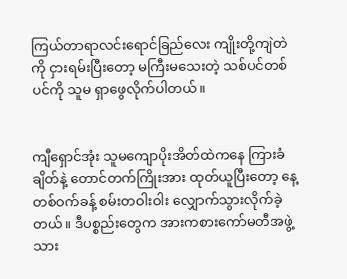ကြယ်တာရာလင်းရောင်ခြည်လေး ကျိုးတို့ကျဲတဲကို ငှားရမ်းပြီးတော့ မကြီးမသေးတဲ့ သစ်ပင်တစ်ပင်ကို သူမ ရှာဖွေလိုက်ပါတယ်။


ကျီရှောင်အုံး သူမကျောပိုးအိတ်ထဲကနေ ကြားခံချိတ်နဲ့ တောင်တက်ကြိုးအား ထုတ်ယူပြီးတော့ နေ့တစ်ဝက်ခန့် စမ်းတဝါးဝါး လျှောက်သွားလိုက်ခဲ့တယ်။ ဒီပစ္စည်းတွေက အားကစားကော်မတီအဖွဲ့သား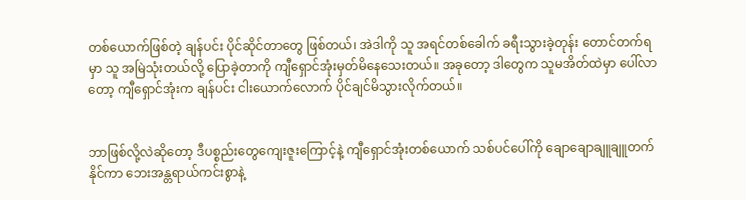တစ်ယောက်ဖြစ်တဲ့ ချန်ပင်း ပိုင်ဆိုင်တာတွေ ဖြစ်တယ်၊ အဲဒါကို သူ အရင်တစ်ခေါက် ခရီးသွားခဲ့တုန်း တောင်တက်ရမှာ သူ အမြဲသုံးတယ်လို့ ပြောခဲ့တာကို ကျီရှောင်အုံးမှတ်မိနေ‌သေးတယ်။ အခုတော့ ဒါတွေက သူမအိတ်ထဲမှာ ပေါ်လာတော့ ကျီရှောင်အုံးက ချန်ပင်း ငါးယောက်လောက် ပိုင်ချင်မိသွားလိုက်တယ်။


ဘာဖြစ်လို့လဲဆိုတော့ ဒီပစ္စည်းတွေကျေးဇူးကြောင့်နဲ့ ကျီရှောင်အုံးတစ်ယောက် သစ်ပင်ပေါ်ကို ချောချောချူချူတက်နိုင်ကာ ဘေးအန္တရာယ်ကင်းစွာနဲ့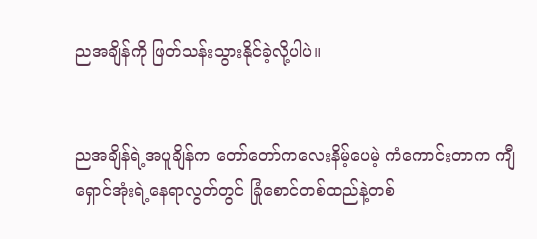ညအချိန်ကို ဖြတ်သန်းသွားနိုင်ခဲ့လို့ပါပဲ။


ညအချိန်ရဲ့အပူချိန်က တော်တော်ကလေးနိမ့်ပေမဲ့ ကံကောင်းတာက ကျီရှောင်အုံးရဲ့နေရာလွတ်တွင် ခြုံစောင်တစ်ထည်နဲ့တစ်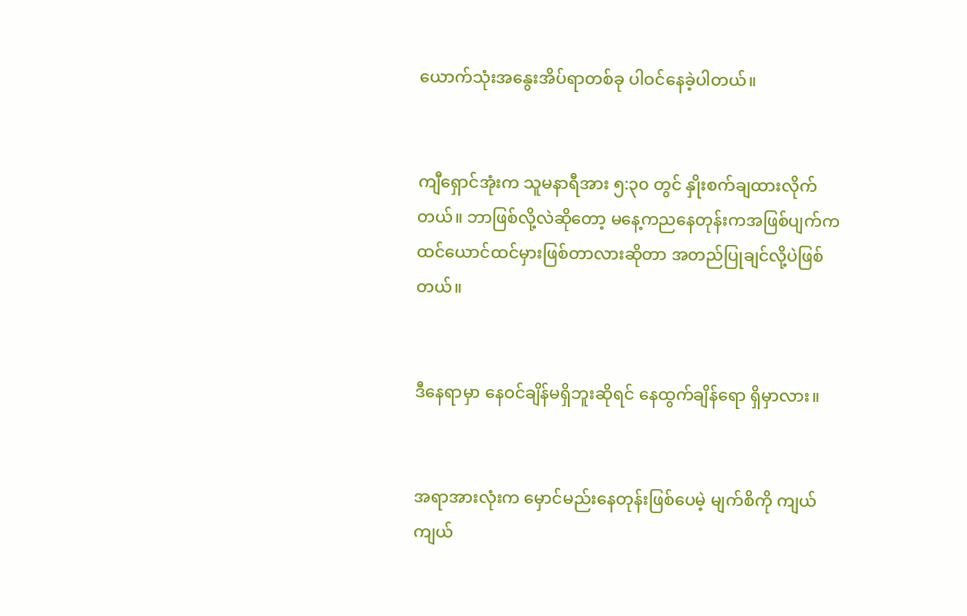ယောက်သုံးအနွေးအိပ်ရာတစ်ခု ပါဝင်နေခဲ့ပါတယ်။


ကျီရှောင်အုံးက သူမနာရီအား ၅:၃၀ တွင် နှိုးစက်ချထားလိုက်တယ်။ ဘာဖြစ်လို့လဲဆိုတော့ မနေ့ကညနေတုန်းကအဖြစ်ပျက်က ထင်ယောင်ထင်မှားဖြစ်တာလားဆိုတာ အတည်ပြုချင်လို့ပဲဖြစ်တယ်။


ဒီနေရာမှာ နေဝင်ချိန်မရှိဘူးဆိုရင် နေထွက်ချိန်ရော ရှိမှာလား။


အရာအားလုံးက မှောင်မည်းနေတုန်းဖြစ်ပေမဲ့ မျက်စိကို ကျယ်ကျယ်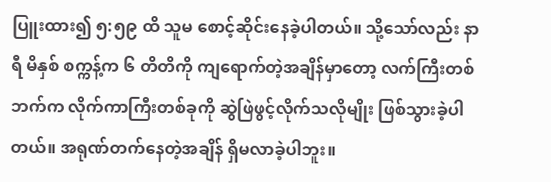ပြူးထား၍ ၅:၅၉ ထိ သူမ စောင့်ဆိုင်းနေခဲ့ပါတယ်။ သို့သော်လည်း နာရီ မိနှစ် စက္ကန့်က ၆ တိတိကို ကျရောက်တဲ့အချိန်မှာတော့ လက်ကြီးတစ်ဘက်က လိုက်ကာကြီးတစ်ခုကို ဆွဲဖြဲဖွင့်လိုက်သလိုမျိုး ဖြစ်သွားခဲ့ပါတယ်။ အရုဏ်တက်နေတဲ့အချိန် ရှိမလာခဲ့ပါဘူး။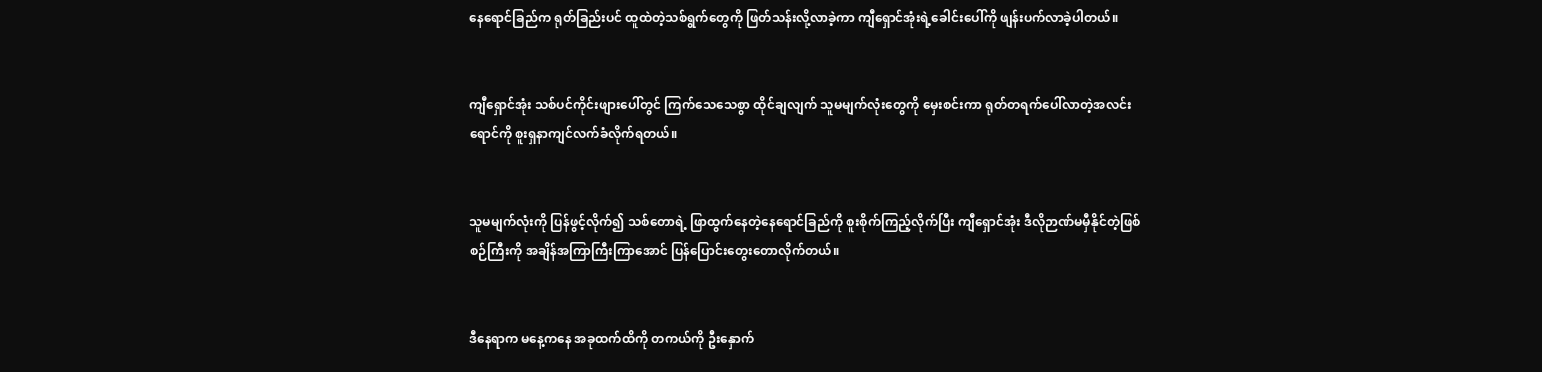နေရောင်ခြည်က ရုတ်ခြည်းပင် ထူထဲတဲ့သစ်ရွက်တွေကို ဖြတ်သန်းလို့လာခဲ့ကာ ကျီရှောင်အုံးရဲ့ခေါင်းပေါ်ကို ဖျန်းပက်လာခဲ့ပါတယ်။


ကျီရှောင်အုံး သစ်ပင်ကိုင်းဖျားပေါ်တွင် ကြက်သေသေစွာ ထိုင်ချလျက် သူမမျက်လုံးတွေကို မှေးစင်းကာ ရုတ်တရက်ပေါ်လာတဲ့အလင်းရောင်ကို စူးရှနာကျင်လက်ခံလိုက်ရတယ်။


သူမမျက်လုံးကို ပြန်ဖွင့်လိုက်၍ သစ်တောရဲ့ ဖြာထွက်နေတဲ့နေရောင်ခြည်ကို စူးစိုက်ကြည့်လိုက်ပြီး ကျီရှောင်အုံး ဒီလိုဉာဏ်မမှီနိုင်တဲ့ဖြစ်စဉ်ကြီးကို အချိန်အကြာကြီးကြာအောင် ပြန်ပြောင်းတွေးတောလိုက်တယ်။


ဒီနေရာက မနေ့ကနေ အခုထက်ထိကို တကယ်ကို ဦးနှောက်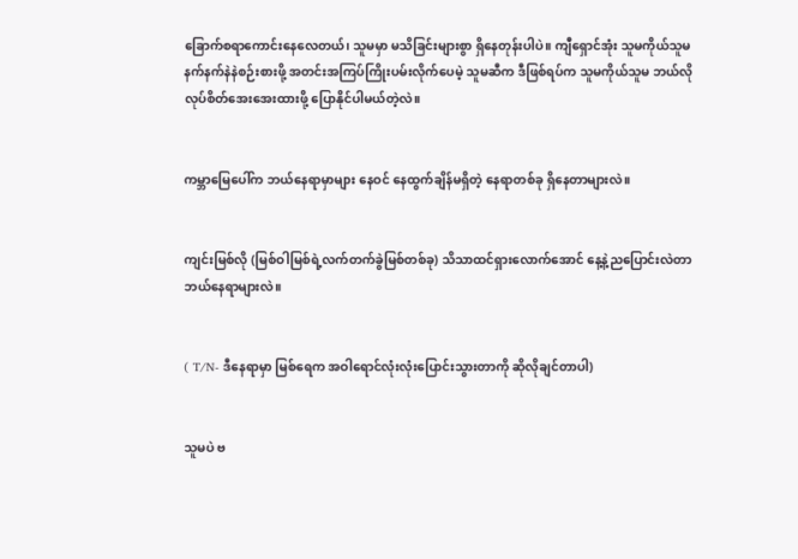ခြောက်စရာကောင်းနေလေတယ်၊ သူမမှာ မသိခြင်းများစွာ ရှိနေတုန်းပါပဲ။ ကျီရှောင်အုံး သူမကိုယ်သူမ နက်နက်နဲနဲစဉ်းစားဖို့ အတင်းအကြပ်ကြိုးပမ်းလိုက်ပေမဲ့ သူမဆီက ဒီဖြစ်ရပ်က သူမကိုယ်သူမ ဘယ်လိုလုပ်စိတ်အေးအေးထားဖို့ ပြောနိုင်ပါမယ်တဲ့လဲ။


ကမ္ဘာမြေပေါ်က ဘယ်နေရာမှာများ နေဝင် နေထွက်ချိန်မရှိတဲ့‌ နေရာတစ်ခု ရှိနေတာများလဲ။


ကျင်းမြစ်လို (မြစ်ဝါမြစ်ရဲ့လက်တက်ခွဲမြစ်တစ်ခု) သိသာထင်ရှားလောက်အောင် နေ့နဲ့ညပြောင်းလဲတာ ဘယ်နေရာများလဲ။


( T/N- ဒီနေရာမှာ မြစ်ရေက အဝါရောင်လုံးလုံးပြောင်းသွားတာကို ဆိုလိုချင်တာပါ)


သူမပဲ ဗ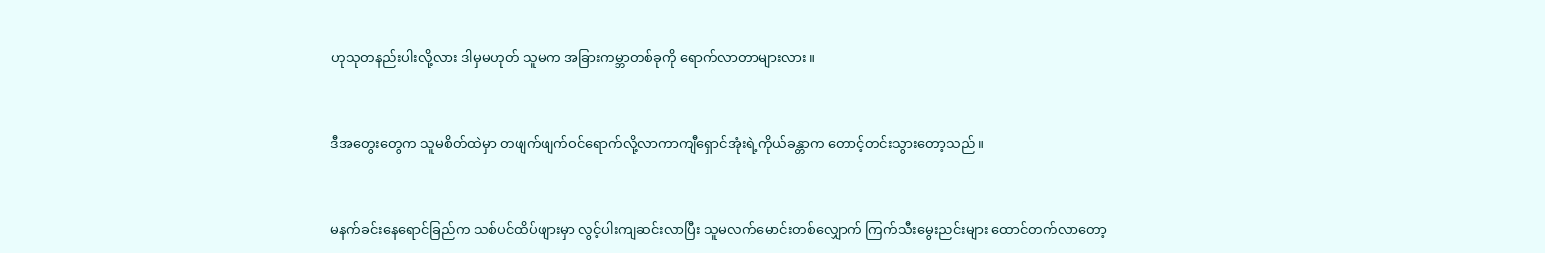ဟုသုတနည်းပါးလို့လား ဒါမှမဟုတ် သူမက အခြားကမ္ဘာတစ်ခုကို ရောက်လာတာများလား။


ဒီအတွေးတွေက သူမစိတ်ထဲမှာ တဖျက်ဖျက်ဝင်ရောက်လို့လာကာကျီရှောင်အုံးရဲ့ကိုယ်ခန္တာက တောင့်တင်းသွားတော့သည်။


မနက်ခင်းနေရောင်ခြည်က သစ်ပင်ထိပ်ဖျားမှာ လွင့်ပါးကျဆင်းလာပြီး သူမလက်မောင်းတစ်လျှောက် ကြက်သီးမွေးညင်းများ ‌ထောင်တက်လာတော့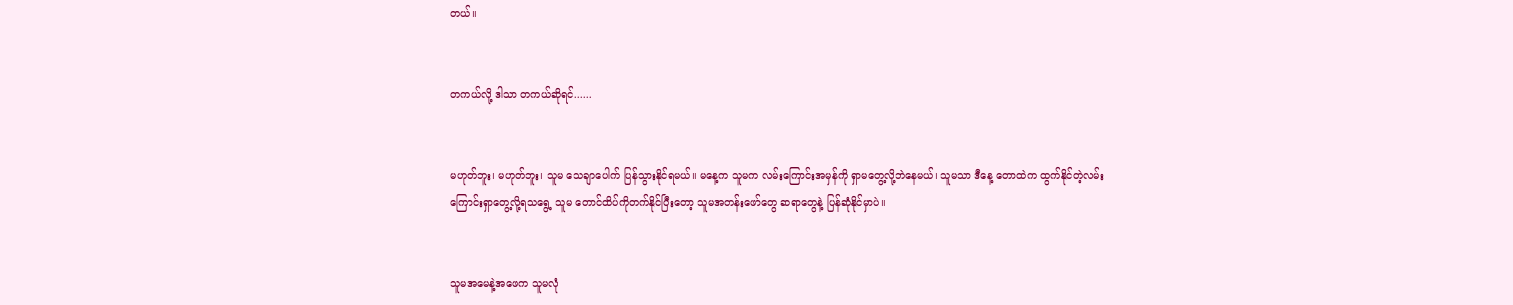တယ်။


တကယ်လို့ ဒါသာ တကယ်ဆိုရင်......


မဟုတ်ဘူး၊ မဟုတ်ဘူး၊ သူမ သေချာပေါက် ပြန်သွားနိုင်ရမယ်။ မနေ့က သူမက လမ်းကြောင်းအမှန်ကို ရှာမတွေ့လို့ဘဲနေမယ်၊ သူမသာ ဒီနေ့ တောထဲက ထွက်နိုင်တဲ့လမ်းကြောင်းရှာတွေ့လို့ရသရွေ့ သူမ တောင်ထိပ်ကိုတက်နိုင်ပြီးတော့ သူမအတန်းဖော်တွေ ဆရာတွေနဲ့ ပြန်ဆုံနိုင်မှာပဲ။


သူမအမေနဲ့အဖေက သူမလုံ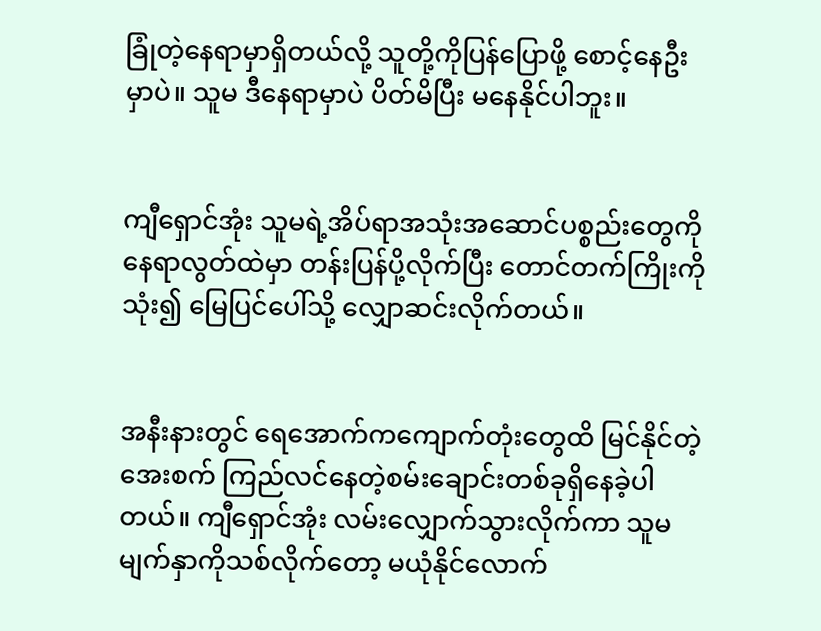ခြုံတဲ့နေရာမှာရှိတယ်လို့ သူတို့ကိုပြန်ပြောဖို့ စောင့်နေဦးမှာပဲ။ သူမ ဒီနေရာမှာပဲ ပိတ်မိပြီး မနေနိုင်ပါဘူး။


ကျီရှောင်အုံး သူမရဲ့အိပ်ရာအသုံးအဆောင်ပစ္စည်းတွေကို နေရာလွတ်ထဲမှာ တန်းပြန်ပို့လိုက်ပြီး တောင်တက်ကြိုးကိုသုံး၍ မြေပြင်ပေါ်သို့ လျှောဆင်းလိုက်တယ်။


အနီးနားတွင် ရေအောက်ကကျောက်တုံးတွေထိ မြင်နိုင်တဲ့ အေးစက် ကြည်လင်နေတဲ့စမ်းချောင်းတစ်ခုရှိနေခဲ့ပါတယ်။ ကျီရှောင်အုံး လမ်းလျှောက်သွားလိုက်ကာ သူမမျက်နှာကိုသစ်လိုက်တော့ မယုံနိုင်လောက်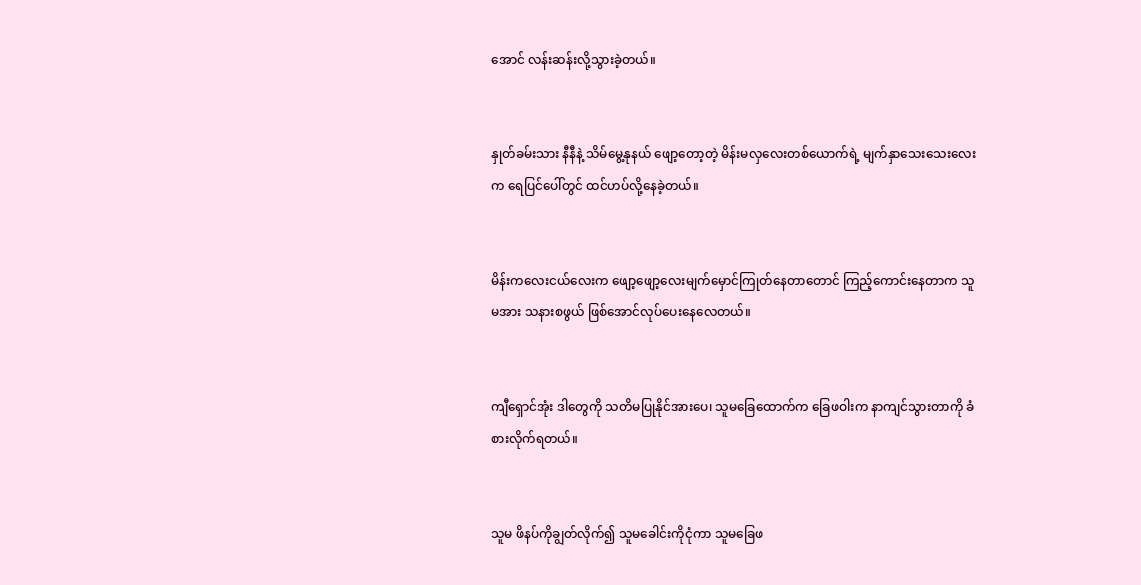အောင် လန်းဆန်းလို့သွားခဲ့တယ်။


နှုတ်ခမ်းသား နီနီနဲ့ သိမ်မွေ့နုနယ် ဖျော့တော့တဲ့ မိန်းမလှလေးတစ်ယောက်ရဲ့ မျက်နှာသေးသေးလေးက ရေပြင်ပေါ်တွင် ထင်ဟပ်လို့နေခဲ့တယ်။


မိန်းကလေးငယ်လေးက ဖျော့ဖျော့လေးမျက်မှောင်ကြုတ်နေတာတောင် ကြည့်ကောင်းနေတာက သူမအား သနားစဖွယ် ဖြစ်အောင်လုပ်ပေးနေလေတယ်။


ကျီရှောင်အုံး ဒါတွေကို သတိမပြုနိုင်အားပေ၊ သူမခြေထောက်က ခြေဖဝါးက နာကျင်သွားတာကို ခံစားလိုက်ရတယ်။


သူမ ဖိနပ်ကိုချွတ်လိုက်၍ သူမခေါင်းကိုငုံကာ သူမခြေဖ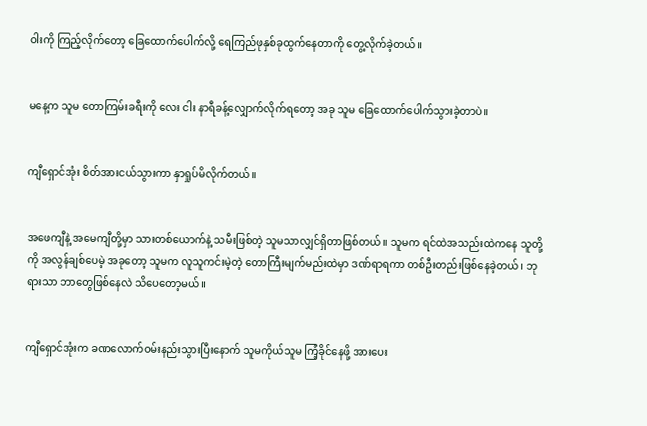ဝါးကို ကြည့်လိုက်တော့ ခြေထောက်ပေါက်လို့ ရေကြည်ဖုနှစ်ခုထွက်နေတာကို တွေ့လိုက်ခဲ့တယ်။


မနေ့က သူမ တောကြမ်းခရီးကို လေး ငါး နာရီခန့်လျှောက်လိုက်ရတော့ အခု သူမ ခြေထောက်ပေါက်သွားခဲ့တာပဲ။


ကျီရှောင်အုံး စိတ်အားငယ်သွားကာ နှာရှုပ်မိလိုက်တယ်။


အဖေကျီနဲ့ အမေကျီတို့မှာ သားတစ်ယောက်နဲ့ သမီးဖြစ်တဲ့ သူမသာလျှင်ရှိတာဖြစ်တယ်။ သူမက ရင်ထဲအသည်းထဲကနေ သူတို့ကို အလွန်ချစ်ပေမဲ့ အခုတော့ သူမက လူသူကင်းမဲ့တဲ့ တောကြီးမျက်မည်းထဲမှာ ဒဏ်ရာရကာ တစ်ဦးတည်းဖြစ်နေခဲ့တယ်၊ ဘုရားသာ ဘာတွေဖြစ်နေလဲ သိပေတော့မယ်။


ကျီရှောင်အုံးက ခဏလောက်ဝမ်းနည်းသွားပြီးနောက် သူမကိုယ်သူမ ကြံ့ခိုင်နေဖို့ အားပေး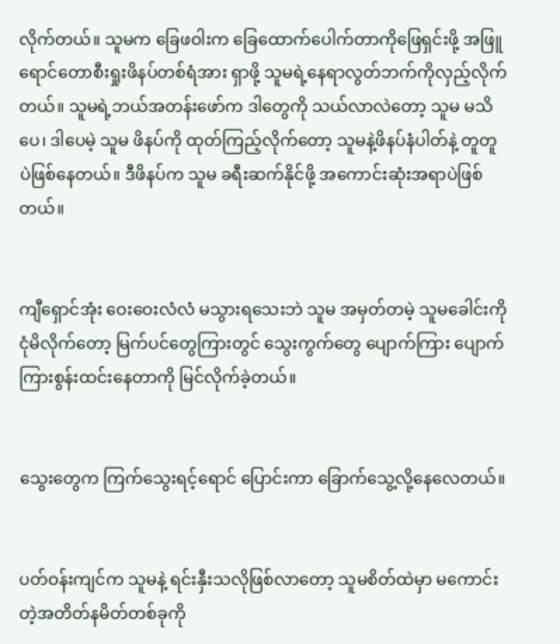လိုက်တယ်။ သူမက ခြေဖဝါးက ခြေထောက်ပေါက်တာကိုဖြေရှင်းဖို့ အဖြူရောင်တောစီးရှုးဖိနပ်တစ်ရံအား ရှာဖို့ သူမရဲ့နေရာလွတ်ဘက်ကိုလှည့်လိုက်တယ်။ သူမရဲ့ဘယ်အတန်းဖော်က ဒါတွေကို သယ်လာလဲတော့ သူမ မသိပေ၊ ဒါပေမဲ့ သူမ ဖိနပ်ကို ထုတ်ကြည့်လိုက်တော့ သူမနဲ့ဖိနပ်နံပါတ်နဲ့ တူတူပဲဖြစ်နေတယ်။ ဒီဖိနပ်က သူမ ခရီးဆက်နိုင်ဖို့ အကောင်းဆုံးအရာပဲဖြစ်တယ်။


ကျီရှောင်အုံး ဝေးဝေးလံလံ မသွားရသေးဘဲ သူမ အမှတ်တမဲ့ သူမခေါင်းကိုငုံမိလိုက်တော့ မြက်ပင်တွေကြားတွင် သွေးကွက်တွေ ပျောက်ကြား ပျောက်ကြားစွန်းထင်းနေတာကို မြင်လိုက်ခဲ့တယ်။


သွေးတွေက ကြက်သွေးရင့်ရောင် ပြောင်းကာ ခြောက်သွေ့လို့နေလေတယ်။


ပတ်ဝန်းကျင်က သူမနဲ့ ရင်းနှီးသလိုဖြစ်လာတော့ သူမစိတ်ထဲမှာ မကောင်းတဲ့အတိတ်နမိတ်တစ်ခုကို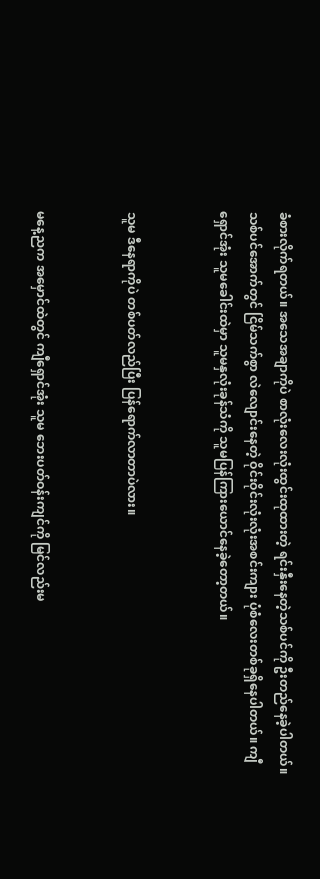ခံစားလိုက်ရတယ်။ အသေအချာကိုပဲ စာလုံးလေးလုံးထွင်းထုထားတဲ့ ရင်းနှီးနေတဲ့သစ်ပင်ကို ဦးတည်နေခဲ့ပါတယ်။ သစ်ပင်အောက်တွင် ငြိမ်သက်စွာ လဲလျောင်းနေတဲ့ ဝိုင်းဝိုင်းလုံးလုံးအစင်းကျား ပုံစံလေးတစ်ခုရှိနေပါတယ်။ ကျီရှောင်အုံး သူမခေါင်းထဲမှာ သူမနှလုံးခုန်သံကို သူမပြန်ကြားယောင်နေခဲ့တော့တယ်။


သူမ ဒီနေရာကိုပဲ တစ်ပတ်လည်ပြီး ပြန်ရောက်လာတာပဲလား။


မနေ့ညက အမှောင်ထဲတွင် ကျီရှောင်အုံး သူမ ဘေးပတ်ဝန်းကျင်ကို မြင်လည်းမ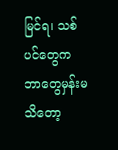မြင်ရ၊ သစ်ပင်တွေက ဘာတွေမှန်းမသိတော့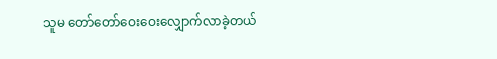သူမ တော်တော်ဝေးဝေးလျှောက်လာခဲ့တယ်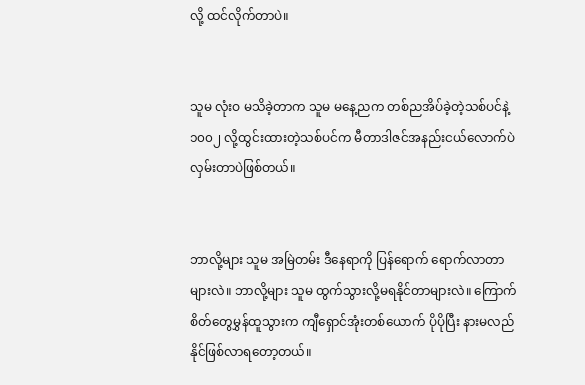လို့ ထင်လိုက်တာပဲ။


သူမ လုံးဝ မသိခဲ့တာက သူမ မနေ့ညက တစ်ညအိပ်ခဲ့တဲ့သစ်ပင်နဲ့ ၁၀၀၂ လို့ထွင်းထားတဲ့သစ်ပင်က မီတာဒါဇင်အနည်းငယ်လောက်ပဲ လှမ်းတာပဲဖြစ်တယ်။


ဘာလို့များ သူမ အမြဲတမ်း ဒီနေရာကို ပြန်ရောက် ရောက်လာတာများလဲ။ ဘာလို့များ သူမ ထွက်သွားလို့မရနိုင်တာများလဲ။ ကြောက်စိတ်တွေမွှန်ထူသွားက ကျီရှောင်အုံးတစ်ယောက် ပိုပိုပြီး နားမလည်နိုင်ဖြစ်လာရတော့တယ်။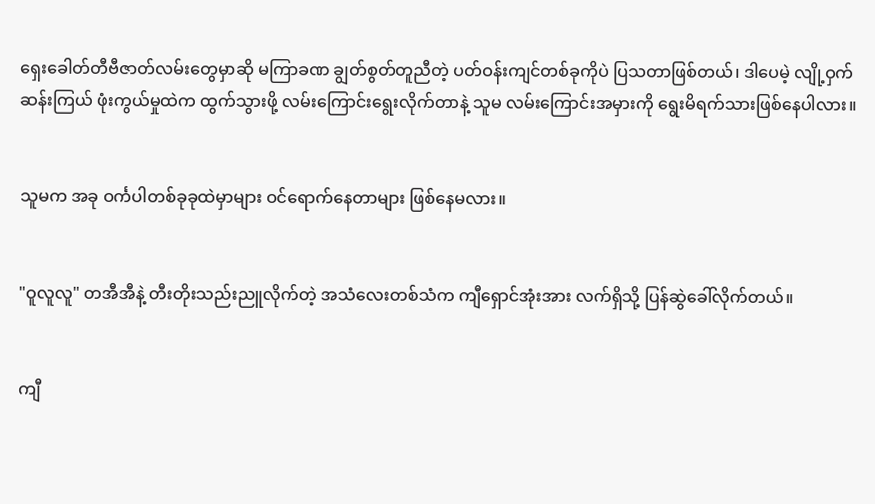ရှေးခေါတ်တီဗီဇာတ်လမ်းတွေမှာဆို မကြာခဏ ချွတ်စွတ်တူညီတဲ့ ပတ်ဝန်းကျင်တစ်ခုကိုပဲ ပြသတာဖြစ်တယ်၊ ဒါပေမဲ့ လျို့ဝှက်ဆန်းကြယ် ဖုံးကွယ်မှုထဲက ထွက်သွားဖို့ လမ်းကြောင်းရွေးလိုက်တာနဲ့ သူမ လမ်းကြောင်းအမှားကို ရွေးမိရက်သားဖြစ်နေပါလား။


သူမက အခု ဝင်္ကပါတစ်ခုခုထဲမှာများ ဝင်ရောက်နေတာများ ဖြစ်နေမလား။


"ဝူလူလူ" တအီအီနဲ့ တီးတိုးသည်းညူလိုက်တဲ့ အသံလေးတစ်သံက ကျီရှောင်အုံးအား လက်ရှိသို့ ပြန်ဆွဲခေါ်လိုက်တယ်။


ကျီ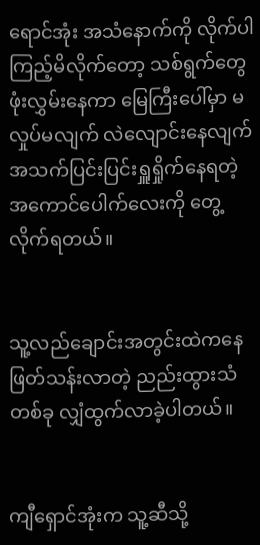ရောင်အုံး အသံနောက်ကို လိုက်ပါကြည့်မိလိုက်တော့ သစ်ရွက်တွေဖုံးလွှမ်းနေကာ မြေကြီးပေါ်မှာ မလှုပ်မလျက် လဲလျောင်းနေလျက် အသက်ပြင်းပြင်းရှူရှိုက်နေရတဲ့ အကောင်ပေါက်လေးကို တွေ့လိုက်ရတယ်။


သူ့လည်ချောင်းအတွင်းထဲကနေ ဖြတ်သန်းလာတဲ့ ညည်းထွားသံတစ်ခု လျှံထွက်လာခဲ့ပါတယ်။


ကျီရှောင်အုံးက သူ့ဆီသို့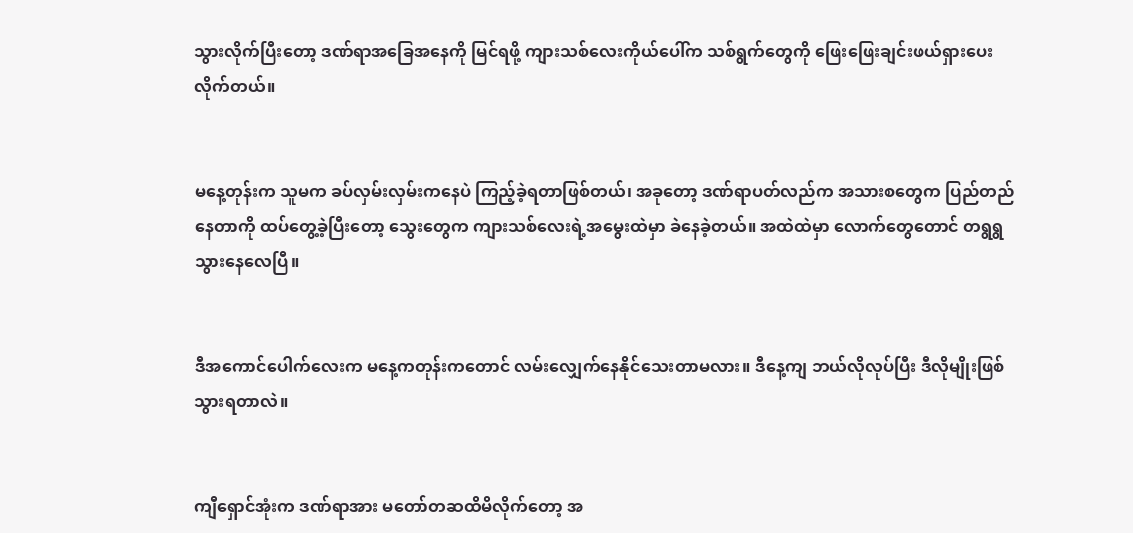သွားလိုက်ပြီးတော့ ဒဏ်ရာအခြေအနေကို မြင်ရဖို့ ကျားသစ်လေးကိုယ်ပေါ်က သစ်ရွက်တွေကို ဖြေးဖြေးချင်းဖယ်ရှားပေးလိုက်တယ်။


မနေ့တုန်းက သူမက ခပ်လှမ်းလှမ်းကနေပဲ ကြည့်ခဲ့ရတာဖြစ်တယ်၊ အခုတော့ ဒဏ်ရာပတ်လည်က အသားစတွေက ပြည်တည်နေတာကို ထပ်တွေ့ခဲ့ပြီးတော့ သွေးတွေက ကျားသစ်လေးရဲ့အမွေးထဲမှာ ခဲနေခဲ့တယ်။ အထဲထဲမှာ လောက်တွေတောင် တရွရွသွားနေလေပြီ။


ဒီအကောင်ပေါက်လေးက မနေ့ကတုန်းကတောင် လမ်းလျှေက်နေနိုင်သေးတာမလား။ ဒီနေ့ကျ ဘယ်လိုလုပ်ပြီး ဒီလိုမျိုးဖြစ်သွားရတာလဲ။


ကျီရှောင်အုံးက ဒဏ်ရာအား မတော်တဆထိမိလိုက်တော့ အ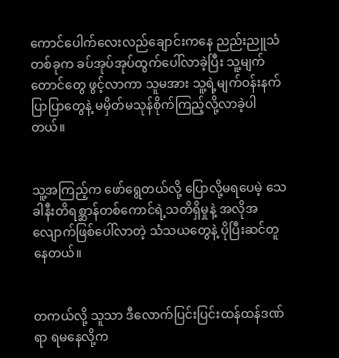ကောင်ပေါက်လေးလည်ချောင်းကနေ ညည်းညူသံတစ်ခုက ခပ်အုပ်အုပ်ထွက်ပေါ်လာခဲ့ပြီး သူ့မျက်တောင်တွေ ဖွင့်လာကာ သူမအား သူ့ရဲ့မျက်ဝန်းနက်ပြာပြာတွေနဲ့ မမှိတ်မသုန်စိုက်ကြည့်လို့လာခဲ့ပါတယ်။


သူ့အကြည့်က ဖော်ရွေတယ်လို့ ပြောလို့မရပေမဲ့ သေခါနီးတိရစ္ဆာန်တစ်ကောင်ရဲ့သတိရှိမှုနဲ့ အလိုအလျောက်ဖြစ်ပေါ်လာတဲ့ သံသယတွေနဲ့ ပိုပြီးဆင်တူနေတယ်။


တကယ်လို့ သူသာ ဒီလောက်ပြင်းပြင်းထန်ထန်ဒဏ်ရာ ရမနေလို့က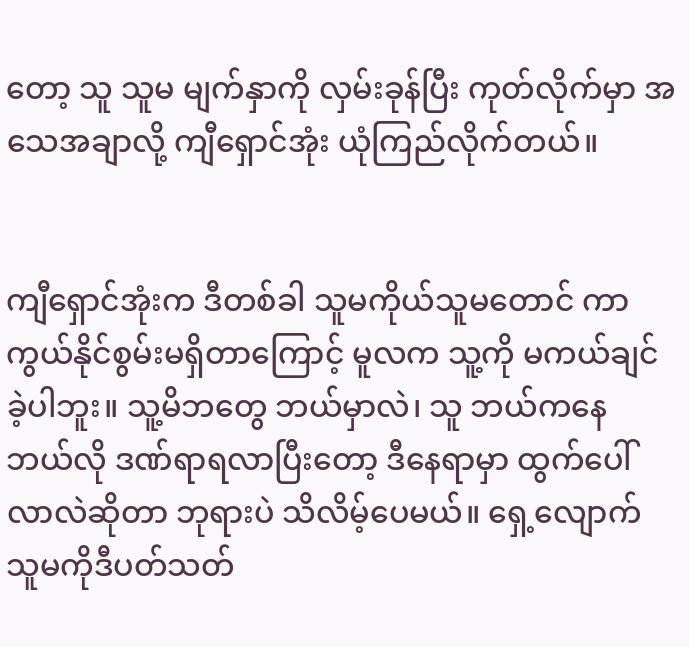တော့ သူ သူမ မျက်နှာကို လှမ်းခုန်ပြီး ကုတ်လိုက်မှာ အသေအချာလို့ ကျီရှောင်အုံး ယုံကြည်လိုက်တယ်။


ကျီရှောင်အုံးက ဒီတစ်ခါ သူမကိုယ်သူမတောင် ကာကွယ်နိုင်စွမ်းမရှိတာကြောင့် မူလက သူ့ကို မကယ်ချင်ခဲ့ပါဘူး။ သူ့မိဘတွေ ဘယ်မှာလဲ၊ သူ ဘယ်ကနေ ဘယ်လို ဒဏ်ရာရလာပြီးတော့ ဒီနေရာမှာ ထွက်ပေါ်လာလဲဆိုတာ ဘုရားပဲ သိလိမ့်ပေမယ်။ ရှေ့လျောက် သူမကိုဒီပတ်သတ်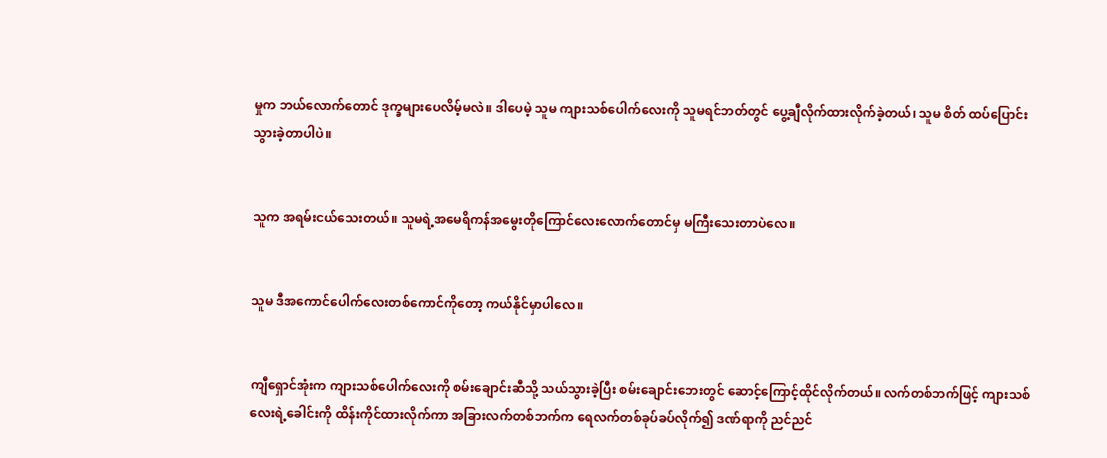မှုက ဘယ်လောက်တောင် ဒုက္ခများပေလိမ့်မလဲ။ ဒါပေမဲ့ သူမ ကျားသစ်ပေါက်လေးကို သူမရင်ဘတ်တွင် ပွေ့ချီလိုက်ထားလိုက်ခဲ့တယ်၊ သူမ စိတ် ထပ်ပြောင်းသွားခဲ့တာပါပဲ။


သူက အရမ်းငယ်သေးတယ်။ သူမရဲ့အမေရိကန်အမွေးတိုကြောင်လေးလောက်တောင်မှ မကြီးသေးတာပဲလေ။


သူမ ဒီအကောင်ပေါက်လေးတစ်ကောင်ကိုတော့ ကယ်နိုင်မှာပါလေ။


ကျီရှောင်အုံးက ကျားသစ်ပေါက်လေးကို စမ်းချောင်းဆီသို့ သယ်သွားခဲ့ပြီး စမ်းချောင်းဘေးတွင် ဆောင့်ကြောင့်ထိုင်လိုက်တယ်။ လက်တစ်ဘက်ဖြင့် ကျားသစ်လေးရဲ့ခေါင်းကို ထိန်းကိုင်ထားလိုက်ကာ အခြားလက်တစ်ဘက်က ရေလက်တစ်ခုပ်ခပ်လိုက်၍ ဒဏ်ရာကို ညင်ညင်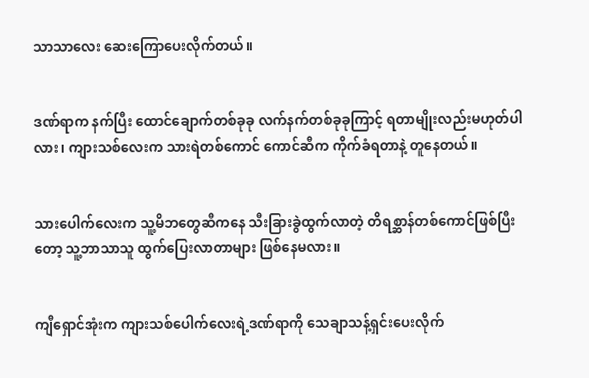သာသာလေး ဆေးကြောပေးလိုက်တယ်။


ဒဏ်ရာက နက်ပြီး ထောင်ချောက်တစ်ခုခု လက်နက်တစ်ခုခုကြာင့် ရတာမျိုးလည်းမဟုတ်ပါလား၊ ကျားသစ်လေးက သားရဲတစ်ကောင် ကောင်ဆီက ကိုက်ခံရတာနဲ့ တူနေတယ်။


သားပေါက်လေးက သူ့မိဘတွေဆီကနေ သီးခြားခွဲထွက်လာတဲ့ တိရစ္ဆာန်တစ်ကောင်ဖြစ်ပြီးတော့ သူ့ဘာသာသူ ထွက်ပြေးလာတာများ ဖြစ်နေမလား။


ကျီရှောင်အုံးက ကျားသစ်ပေါက်လေးရဲ့ဒဏ်ရာကို သေချာသန့်ရှင်းပေးလိုက်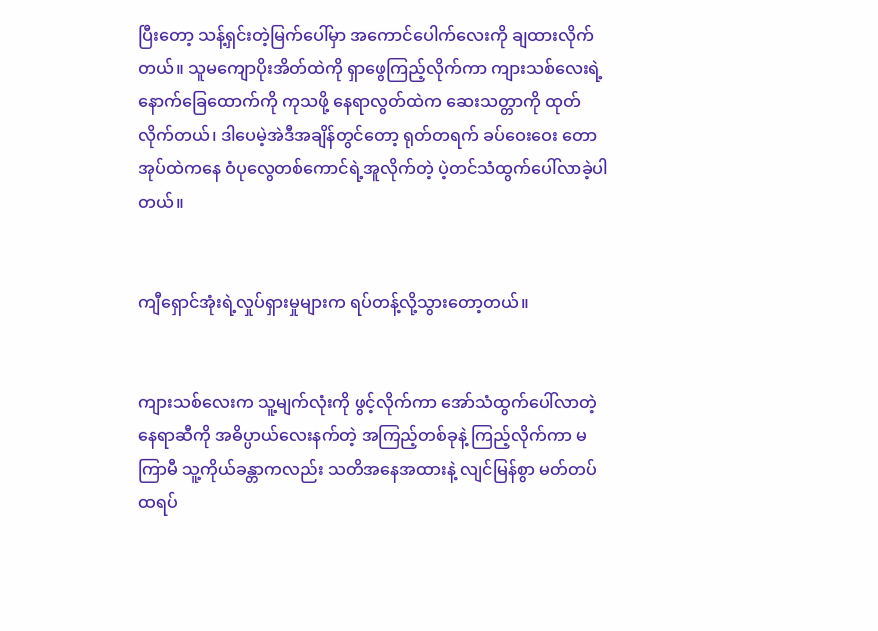ပြီးတော့ သန့်ရှင်းတဲ့မြက်ပေါ်မှာ အကောင်ပေါက်လေးကို ချထားလိုက်တယ်။ သူမကျောပိုးအိတ်ထဲကို ရှာဖွေကြည့်လိုက်ကာ ကျားသစ်လေးရဲ့နောက်ခြေထောက်ကို ကုသဖို့ နေရာလွတ်ထဲက ဆေးသတ္တာကို ထုတ်လိုက်တယ်၊ ဒါပေမဲ့အဲဒီအချိန်တွင်တော့ ရုတ်တရက် ခပ်ဝေးဝေး တောအုပ်ထဲကနေ ဝံပုလွေတစ်ကောင်ရဲ့အူလိုက်တဲ့ ပဲ့တင်သံထွက်ပေါ်လာခဲ့ပါတယ်။


ကျီရှောင်အုံးရဲ့လှုပ်ရှားမှုများက ရပ်တန့်လို့သွားတော့တယ်။


ကျားသစ်လေးက သူ့မျက်လုံးကို ဖွင့်လိုက်ကာ အော်သံထွက်ပေါ်လာတဲ့နေရာဆီကို အဓိပ္ပာယ်လေးနက်တဲ့ အကြည့်တစ်ခုနဲ့ ကြည့်လိုက်ကာ မကြာမီ သူ့ကိုယ်ခန္တာကလည်း သတိအနေအထားနဲ့ လျင်မြန်စွာ မတ်တပ် ထရပ်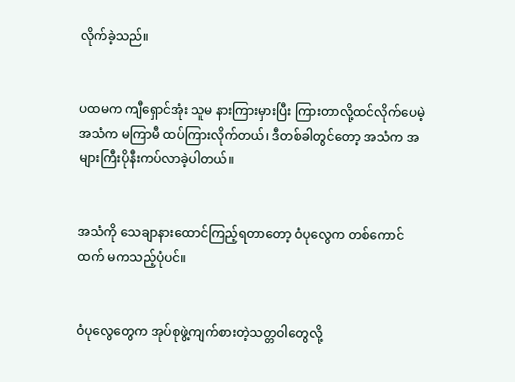လိုက်ခဲ့သည်။


ပထမက ကျီရှောင်အုံး သူမ နားကြားမှားပြီး ကြားတာလို့ထင်လိုက်ပေမဲ့ အသံက မကြာမီ ထပ်ကြားလိုက်တယ်၊ ဒီတစ်ခါတွင်တော့ အသံက အများကြီးပိုနီးကပ်လာခဲ့ပါတယ်။


အသံကို သေချာနားထောင်ကြည့်ရတာတော့ ဝံပုလွေက တစ်ကောင်ထက် မကသည့်ပုံပင်။


ဝံပုလွေတွေက အုပ်စုဖွဲ့ကျက်စားတဲ့သတ္တဝါတွေလို့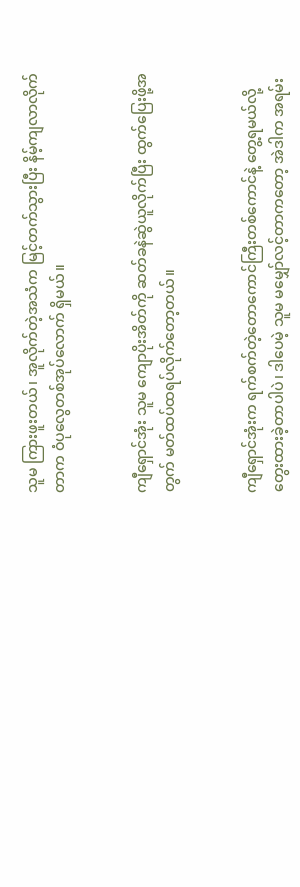သူမ ကြားဖူးတယ်၊ အူလိုက်တဲ့အသံက မြင့်တက်သွားပြီး နိမ့်ကျလာလိုက်တာက ဝံပုလွေတစ်အုပ်လောက် ရှိမယ်။


ကျီရှောင်အုံး သူမ ကျောပိုးအိတ်ကို ဆတ်ခနဲဆွဲယူလိုက်ပြီး ထွက်ပြေးဖို့အတွက် မတ်ထပ်ထရပ်လိုက်တော့တယ်။


ကျီရှောင်အုံးက ရက်စက်တဲ့တောကောင်ကြီးတစ်ကောင်နဲ့ တွေ့ရမယ်လို့ တွေးထားခဲ့တာပါပဲ၊ ဒါပေမဲ့ သူမ မမျှော်လင့်တာကတော့ အဲဒါက အရမ်း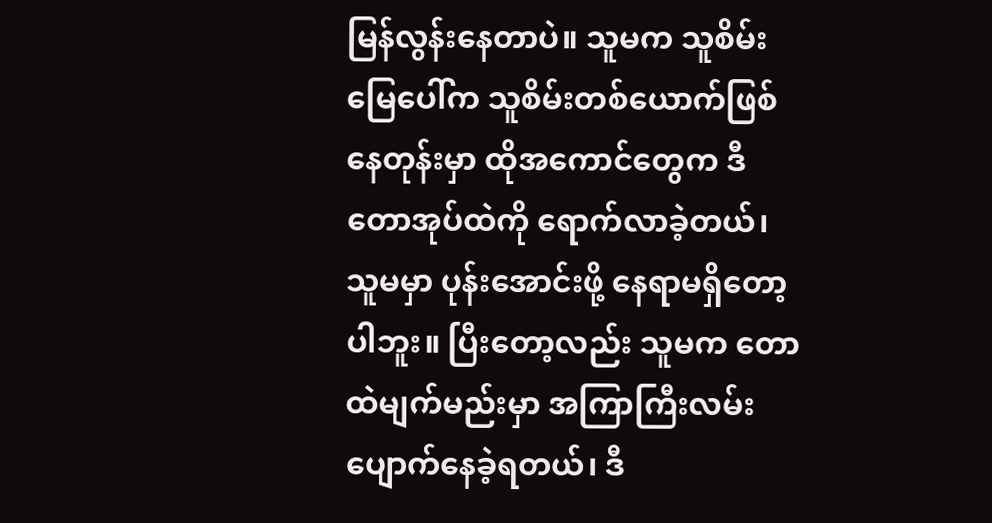မြန်လွန်းနေတာပဲ။ သူမက သူစိမ်းမြေပေါ်က သူစိမ်းတစ်ယောက်ဖြစ်နေတုန်းမှာ ထိုအကောင်တွေက ဒီတောအုပ်ထဲကို ရောက်လာခဲ့တယ်၊ သူမမှာ ပုန်းအောင်းဖို့ နေရာမရှိတော့ပါဘူး။ ပြီးတော့လည်း သူမက တောထဲမျက်မည်းမှာ အကြာကြီးလမ်းပျောက်နေခဲ့ရတယ်၊ ဒီ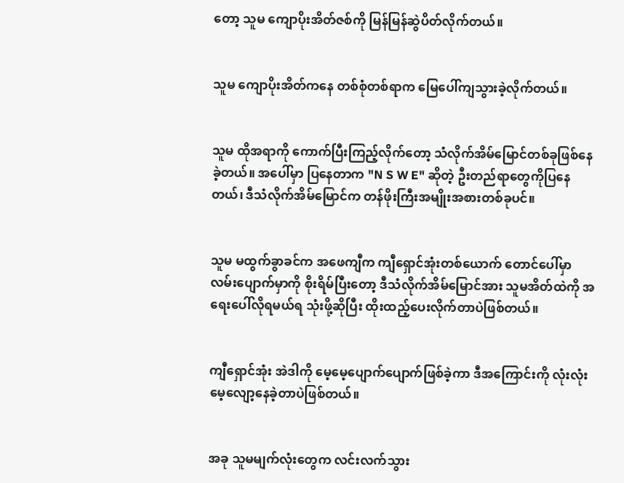တော့ သူမ ကျောပိုးအိတ်ဇစ်ကို မြန်မြန်ဆွဲပိတ်လိုက်တယ်။


သူမ ကျောပိုးအိတ်ကနေ တစ်စုံတစ်ရာက မြေပေါ်ကျသွားခဲ့လိုက်တယ်။


သူမ ထိုအရာကို‌ ကောက်ပြီးကြည့်လိုက်တော့ သံလိုက်အိမ်မြောင်တစ်ခုဖြစ်နေခဲ့တယ်။ အပေါ်မှာ ပြနေတာက "N S W E" ဆိုတဲ့ ဦးတည်ရာတွေကိုပြနေတယ်၊ ဒီသံလိုက်အိမ်မြောင်က တန်ဖိုးကြီးအမျိုးအစားတစ်ခုပင်။


သူမ မထွက်ခွာခင်က အဖေကျီက ကျီရှောင်အုံးတစ်ယောက် တောင်ပေါ်မှာ လမ်းပျောက်မှာကို စိုးရိမ်ပြီးတော့ ဒီသံလိုက်အိမ်မြောင်အား သူမအိတ်ထဲကို အရေးပေါ်လိုရမယ်ရ သုံးဖို့ဆိုပြီး ထိုးထည့်ပေးလိုက်တာပဲဖြစ်တယ်။


ကျီရှောင်အုံး အဲဒါကို မေ့မေ့ပျောက်ပျောက်ဖြစ်ခဲ့ကာ ဒီအကြောင်းကို လုံးလုံးမေ့လျော့နေခဲ့တာပဲဖြစ်တယ်။


အခု သူမမျက်လုံးတွေက လင်းလက်သွား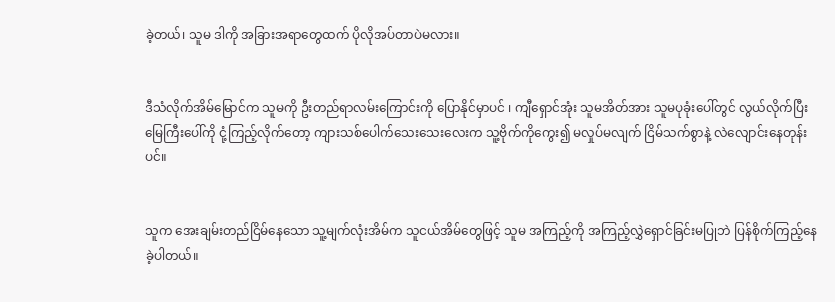ခဲ့တယ်၊ သူမ ဒါကို အခြားအရာတွေထက် ပိုလိုအပ်တာပဲမလား။


ဒီသံလိုက်အိမ်မြောင်က သူမကို ဦးတည်ရာလမ်းကြောင်းကို ပြောနိုင်မှာပင် ၊ ကျီရှောင်အုံး သူမအိတ်အား သူမပုခုံးပေါ်တွင် လွယ်လိုက်ပြီး မြေကြီးပေါ်ကို ငုံ့ကြည့်လိုက်တော့ ကျားသစ်ပေါက်သေးသေးလေးက သူ့ဗိုက်ကိုကွေး၍ မလှုပ်မလျက် ငြိမ်သက်စွာနဲ့ လဲလျောင်းနေတုန်းပင်။


သူက အေးချမ်းတည်ငြိမ်နေသော သူ့မျက်လုံးအိမ်က သူငယ်အိမ်တွေဖြင့် သူမ အကြည့်ကို အကြည့်လွှဲရှောင်ခြင်းမပြုဘဲ ပြန်စိုက်ကြည့်နေခဲ့ပါတယ်။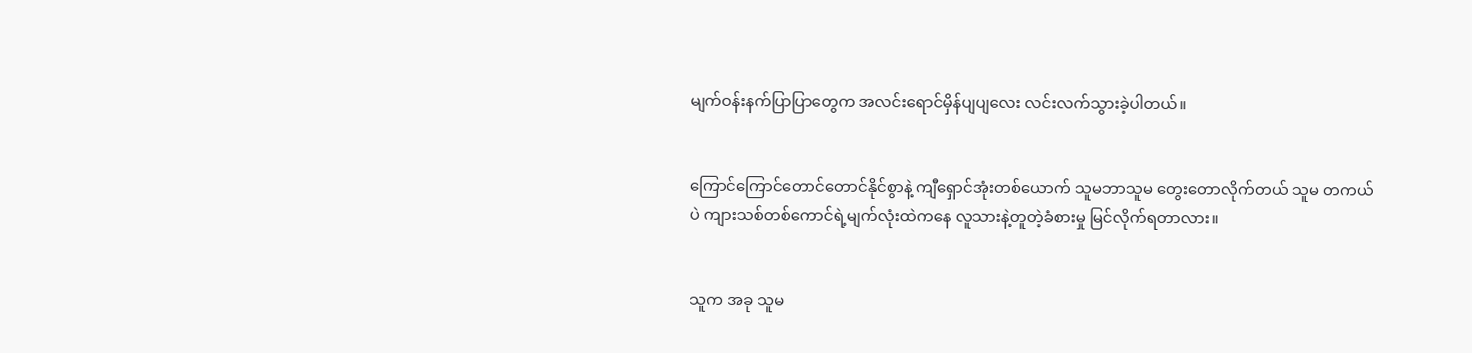မျက်ဝန်းနက်ပြာပြာတွေက အလင်းရောင်မှိန်ပျပျလေး လင်းလက်သွားခဲ့ပါတယ်။


ကြောင်ကြောင်တောင်တောင်နိုင်စွာနဲ့ ကျီရှောင်အုံးတစ်ယောက် သူမဘာသူမ တွေးတောလိုက်တယ် သူမ တကယ်ပဲ ကျားသစ်တစ်ကောင်ရဲ့မျက်လုံးထဲကနေ လူသားနဲ့တူတဲ့ခံစားမှု မြင်လိုက်ရတာလား။


သူက အခု သူမ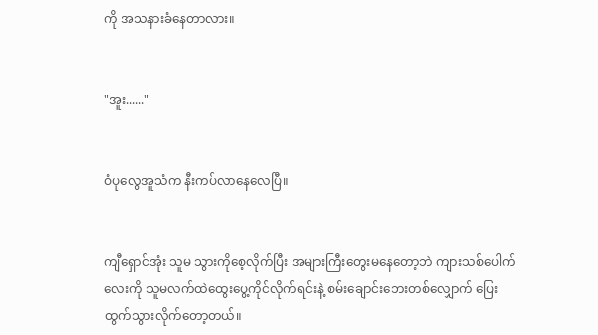ကို အသနားခံနေတာလား။


"အူး......"


ဝံပုလွေအူသံက နီးကပ်လာနေလေပြီ။


ကျီရှောင်အုံး သူမ သွားကိုစေ့လိုက်ပြီး အများကြီးတွေးမနေတော့ဘဲ ကျားသစ်ပေါက်လေးကို သူမလက်ထဲထွေးပွေ့ကိုင်လိုက်ရင်းနဲ့ စမ်းချောင်းဘေးတစ်လျှောက် ပြေးထွက်သွားလိုက်တော့တယ်။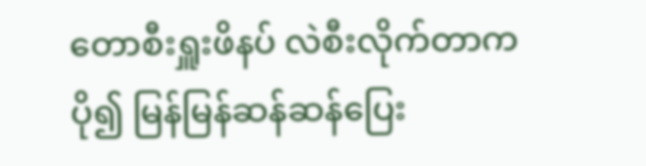တောစီးရှူးဖိနပ် လဲစီးလိုက်တာက ပို၍ မြန်မြန်ဆန်ဆန်ပြေး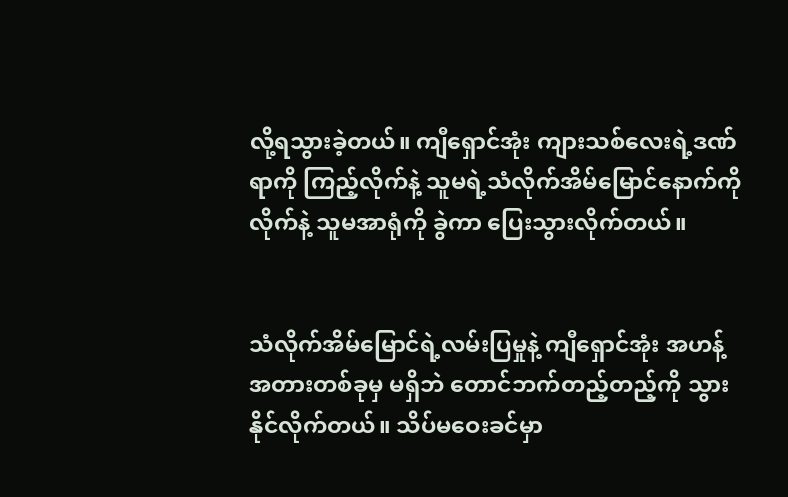လို့ရသွားခဲ့တယ်။ ကျီရှောင်အုံး ကျားသစ်လေးရဲ့ဒဏ်ရာကို ကြည့်လိုက်နဲ့ သူမရဲ့သံလိုက်အိမ်မြောင်နောက်ကိုလိုက်နဲ့ သူမအာရုံကို ခွဲကာ ပြေးသွားလိုက်တယ်။


သံလိုက်အိမ်မြောင်ရဲ့လမ်းပြမှုနဲ့ ကျီရှောင်အုံး အဟန့်အတားတစ်ခုမှ မရှိဘဲ တောင်ဘက်တည့်တည့်ကို သွားနိုင်လိုက်တယ်။ သိပ်မဝေးခင်မှာ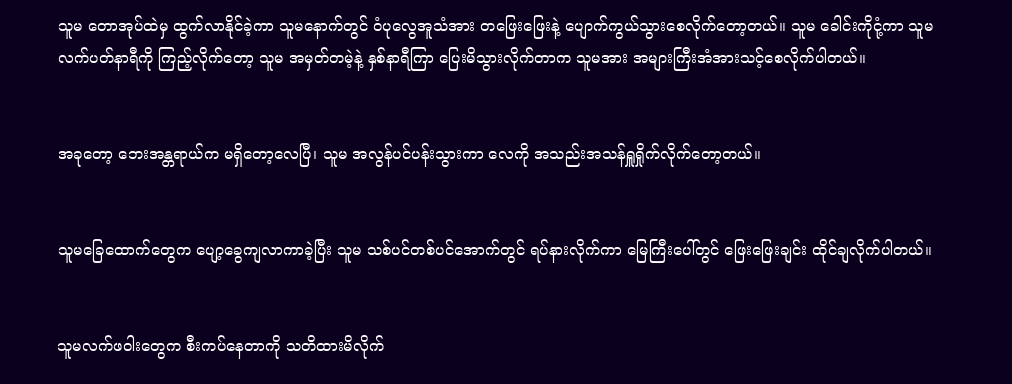သူမ တောအုပ်ထဲမှ ထွက်လာနိုင်ခဲ့ကာ သူမနောက်တွင် ဝံပုလွေအူသံအား တဖြေးဖြေးနဲ့ ပျောက်ကွယ်သွားစေလိုက်တော့တယ်။ သူမ ခေါင်းကိုငုံ့ကာ သူမလက်ပတ်နာရီကို ကြည့်လိုက်တော့ သူမ အမှတ်တမဲ့နဲ့ နှစ်နာရီကြာ ပြေးမိသွားလိုက်တာက သူမအား အများကြီးအံအားသင့်စေလိုက်ပါတယ်။


အခုတော့ ဘေးအန္တရာယ်က မရှိတော့လေပြီ၊ သူမ အလွန်ပင်ပန်းသွားကာ လေကို အသည်းအသန်ရှူရှိုက်လိုက်တော့တယ်။


သူမခြေထောက်တွေက ပျော့ခွေကျလာကာခဲ့ပြီး သူမ သစ်ပင်တစ်ပင်အောက်တွင် ရပ်နားလိုက်ကာ မြေကြီးပေါ်တွင် ဖြေးဖြေးချင်း ထိုင်ချလိုက်ပါတယ်။


သူမလက်ဖဝါးတွေက စီးကပ်နေတာကို သတိထားမိလိုက်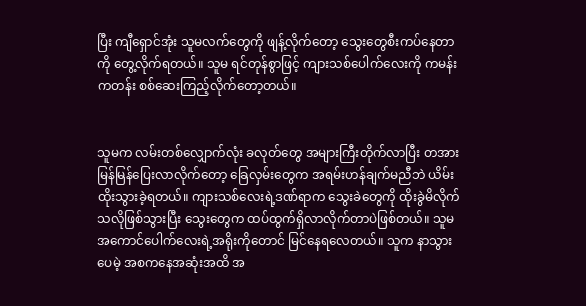ပြီး ကျီရှောင်အုံး သူမလက်တွေကို ဖျန့်လိုက်တော့ သွေးတွေစီးကပ်နေတာကို တွေ့လိုက်ရတယ်။ သူမ ရင်တုန်စွာဖြင့် ကျားသစ်ပေါက်လေးကို ကမန်းကတန်း စစ်ဆေးကြည့်လိုက်တော့တယ်။


သူမက လမ်းတစ်လျှောက်လုံး ခလုတ်တွေ အများကြီးတိုက်လာပြီး တအားမြန်မြန်ပြေးလာလိုက်တော့ ခြေလှမ်းတွေက အရမ်းဟန်ချက်မညီဘဲ ယိမ်းထိုးသွားခဲ့ရတယ်။ ကျားသစ်လေးရဲ့ဒဏ်ရာက သွေးခဲတွေကို ထိုးခွဲမိလိုက်သလိုဖြစ်သွားပြီး သွေးတွေက ထပ်ထွက်ရှိလာလိုက်တာပဲဖြစ်တယ်။ သူမ အကောင်ပေါက်လေးရဲ့အရိုးကိုတောင် မြင်နေရလေတယ်။ သူက နာသွားပေမဲ့ အစကနေအဆုံးအထိ အ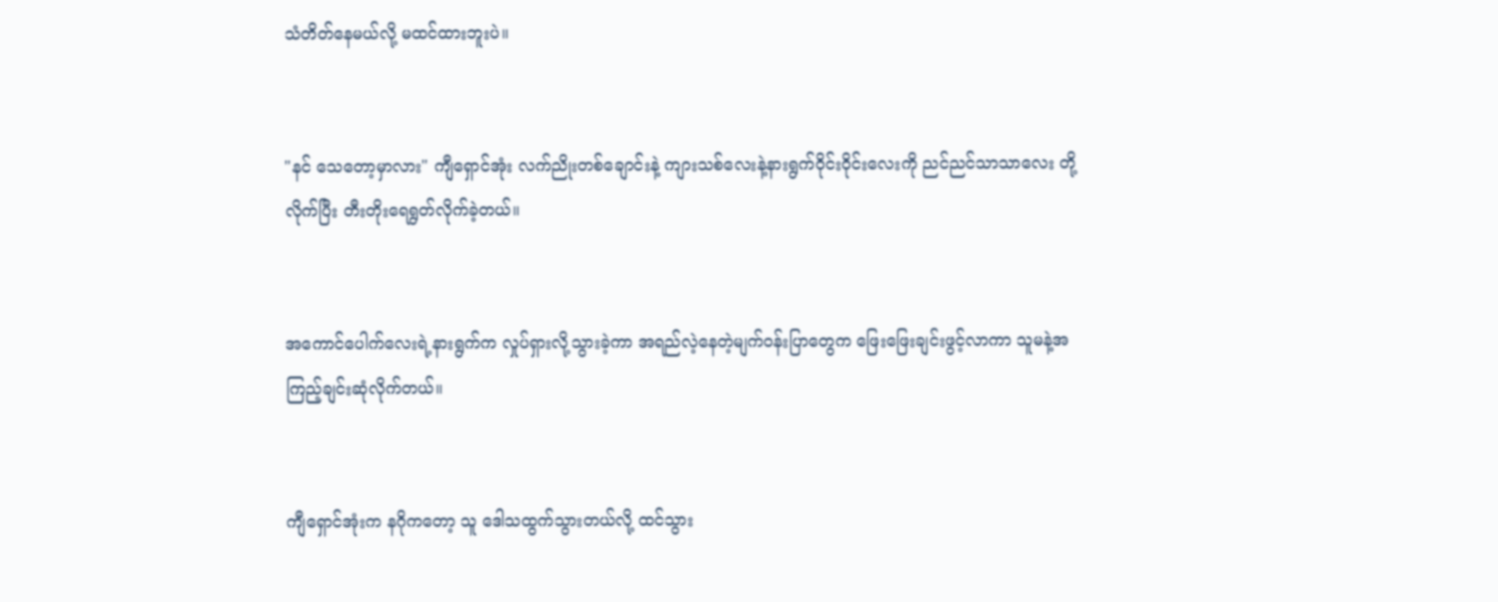သံတိတ်နေမယ်လို့ မထင်ထားဘူးပဲ။


"နင် သေတော့မှာလား" ကျီရှောင်အုံး လက်ညိုးတစ်ချောင်းနဲ့ ကျားသစ်လေးနဲ့နားရွက်ဝိုင်းဝိုင်းလေးကို ညင်ညင်သာသာလေး တို့လိုက်ပြီး တီးတိုးရေရွတ်လိုက်ခဲ့တယ်။


အကောင်ပေါက်လေးရဲ့နားရွက်က လှုပ်ရှားလို့သွားခဲ့ကာ အရည်လဲ့နေတဲ့မျက်ဝန်းပြာတွေက ဖြေးဖြေးချင်းဖွင့်လာကာ သူမနဲ့အကြည့်ချင်းဆုံလိုက်တယ်။


ကျီရှောင်အုံးက နဂိုကတော့ သူ ဒေါသထွက်သွားတယ်လို့ ထင်သွား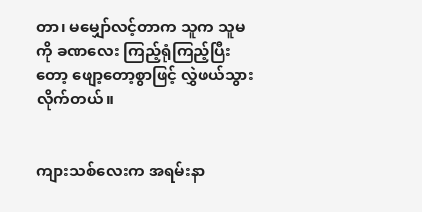တာ၊ မမျှော်လင့်တာက သူက သူမကို ခဏလေး ကြည့်ရုံကြည့်ပြီးတော့ ဖျော့တော့စွာဖြင့် လွှဲဖယ်သွားလိုက်တယ်။


ကျားသစ်လေးက အရမ်းနာ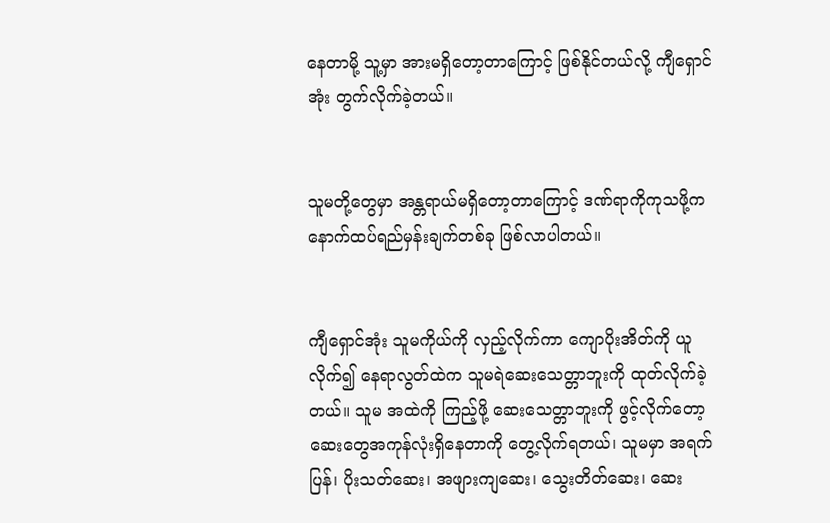နေတာမို့ သူ့မှာ အားမရှိတော့တာကြောင့် ဖြစ်နိုင်တယ်လို့ ကျီရှောင်အုံး တွက်လိုက်ခဲ့တယ်။


သူမတို့တွေမှာ အန္တရာယ်မရှိတော့တာကြောင့် ဒဏ်ရာကိုကုသဖို့က နောက်ထပ်ရည်မှန်းချက်တစ်ခု ဖြစ်လာပါတယ်။


ကျီရှောင်အုံး သူမကိုယ်ကို လှည့်လိုက်ကာ ကျောပိုးအိတ်ကို ယူလိုက်၍ နေရာလွတ်ထဲက သူမရဲဆေးသေတ္တာဘူးကို ထုတ်လိုက်ခဲ့တယ်။ သူမ အထဲကို ကြည့်ဖို့ ဆေးသေတ္တာဘူးကို ဖွင့်လိုက်တော့ ဆေးတွေအကုန်လုံးရှိနေတာကို တွေ့လိုက်ရတယ်၊ သူမမှာ အရက်ပြန်၊ ပိုးသတ်ဆေး၊ အဖျားကျဆေး၊ သွေးတိတ်ဆေး၊ ဆေး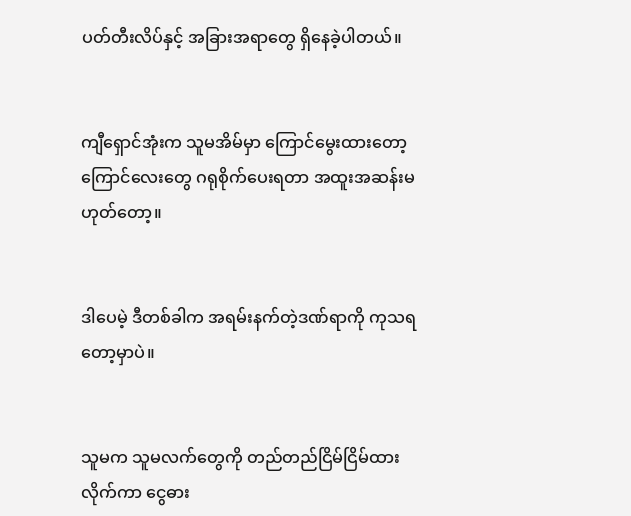ပတ်တီးလိပ်နှင့် အခြားအရာတွေ ရှိနေခဲ့ပါတယ်။


ကျီရှောင်အုံးက သူမအိမ်မှာ ကြောင်မွေးထားတော့ ကြောင်လေးတွေ ဂရုစိုက်ပေးရတာ အထူးအဆန်းမဟုတ်တော့။


ဒါပေမဲ့ ဒီတစ်ခါက အရမ်းနက်တဲ့ဒဏ်ရာကို ကုသရတော့မှာပဲ။


သူမက သူမလက်တွေကို တည်တည်ငြိမ်ငြိမ်ထားလိုက်ကာ ငွေဓား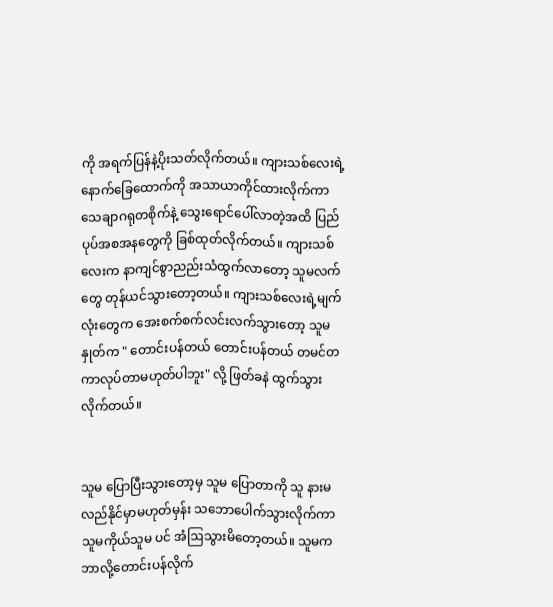ကို အရက်ပြန်နဲ့ပိုးသတ်လိုက်တယ်။ ကျားသစ်လေးရဲ့နောက်ခြေထောက်ကို အသာယာကိုင်ထားလိုက်ကာ သေချာဂရုတစိုက်နဲ့ သွေးရောင်‌ပေါ်လာတဲ့အထိ ပြည်ပုပ်အစအနတွေကို ခြစ်ထုတ်လိုက်တယ်။ ကျားသစ်လေးက နာကျင်စွာညည်းသံထွက်လာတော့ သူမလက်တွေ တုန်ယင်သွားတော့တယ်။ ကျားသစ်လေးရဲ့မျက်လုံးတွေက အေးစက်စက်လင်းလက်သွားတော့ သူမ နှုတ်က " တောင်းပန်တယ် တောင်းပန်တယ် တမင်တကာလုပ်တာမဟုတ်ပါဘူး" လို့ ဖြတ်ခနဲ ထွက်သွားလိုက်တယ်။


သူမ ပြောပြီးသွားတော့မှ သူမ ပြောတာကို သူ နားမလည်နိုင်မှာမဟုတ်မှန်း သဘောပေါက်သွားလိုက်ကာ သူမကိုယ်သူမ ပင် အံဩသွားမိတော့တယ်။ သူမက ဘာလို့တောင်းပန်လိုက်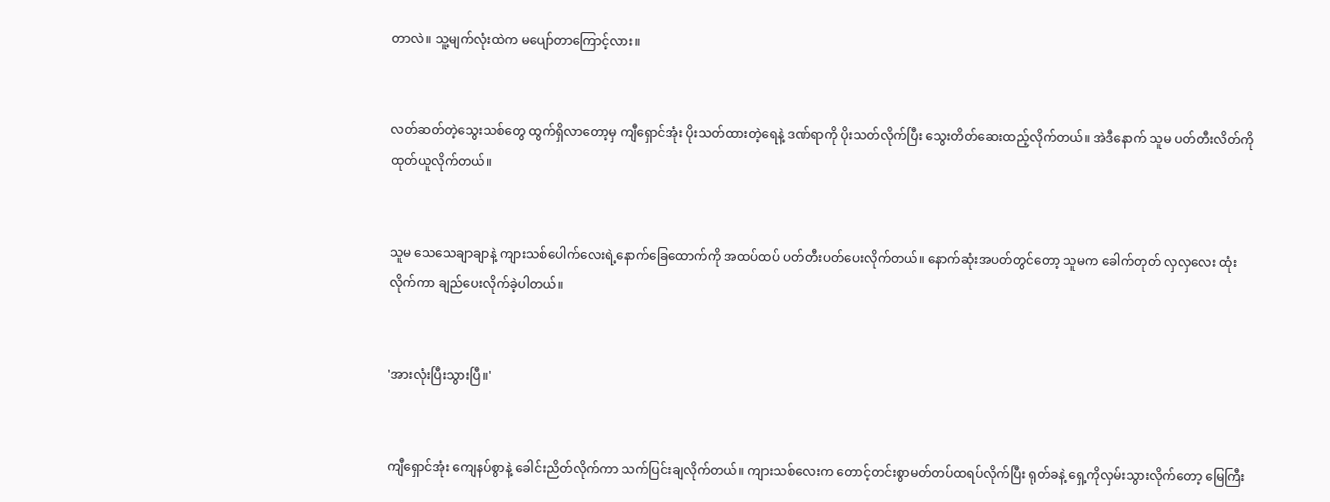တာလဲ။ သူ့မျက်လုံးထဲက မပျော်တာကြောင့်လား။


လတ်ဆတ်တဲ့သွေးသစ်တွေ ထွက်ရှိလာတော့မှ ကျီရှောင်အုံး ပိုးသတ်ထားတဲ့ရေနဲ့ ဒဏ်ရာကို ပိုးသတ်လိုက်ပြီး သွေးတိတ်ဆေးထည့်လိုက်တယ်။ အဲဒီနောက် သူမ ပတ်တီးလိတ်ကို ထုတ်ယူလိုက်တယ်။


သူမ သေသေချာချာနဲ့ ကျားသစ်ပေါက်လေးရဲ့နောက်ခြေထောက်ကို အထပ်ထပ် ပတ်တီးပတ်ပေးလိုက်တယ်။ နောက်ဆုံးအပတ်တွင်တော့ သူမက ခေါက်တုတ် လှလှလေး ထုံးလိုက်ကာ ချည်ပေးလိုက်ခဲ့ပါတယ်။


'အားလုံးပြီးသွားပြီ။'


ကျီရှောင်အုံး ကျေနပ်စွာနဲ့ ခေါင်းညိတ်လိုက်ကာ သက်ပြင်းချလိုက်တယ်။ ကျားသစ်လေးက တောင့်တင်းစွာမတ်တပ်ထရပ်လိုက်ပြီး ရုတ်ခနဲ့ ရှေ့ကိုလှမ်းသွားလိုက်တော့ မြေကြီး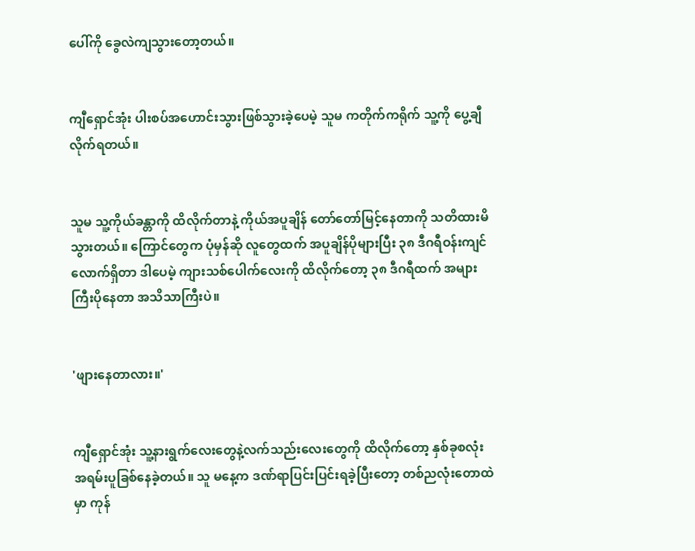ပေါ်ကို ခွေလဲကျသွားတော့တယ်။


ကျီရှောင်အုံး ပါးစပ်အဟောင်းသွားဖြစ်သွားခဲ့ပေမဲ့ သူမ ကတိုက်ကရိုက် သူ့ကို ပွေ့ချီလိုက်ရတယ်။


သူမ သူ့ကိုယ်ခန္တာကို ထိလိုက်တာနဲ့ ကိုယ်အပူချိန် တော်တော်မြင့်နေတာကို သတိထားမိသွားတယ်။ ကြောင်တွေက ပုံမှန်ဆို လူတွေထက် အပူချိန်ပိုများပြီး ၃၈ ဒီဂရီဝန်းကျင်လောက်ရှိတာ ဒါပေမဲ့ ကျားသစ်ပေါက်လေးကို ထိလိုက်တော့ ၃၈ ဒီဂရီထက် အများကြီးပိုနေတာ အသိသာကြီးပဲ။


'ဖျားနေတာလား။'


ကျီရှောင်အုံး သူ့နားရွက်လေးတွေနဲ့လက်သည်းလေးတွေကို ထိလိုက်တော့ နှစ်ခုစလုံး အရမ်းပူခြစ်နေခဲ့တယ်။ သူ မနေ့က ဒဏ်ရာပြင်းပြင်းရခဲ့ပြီးတော့ တစ်ညလုံးတောထဲမှာ ကုန်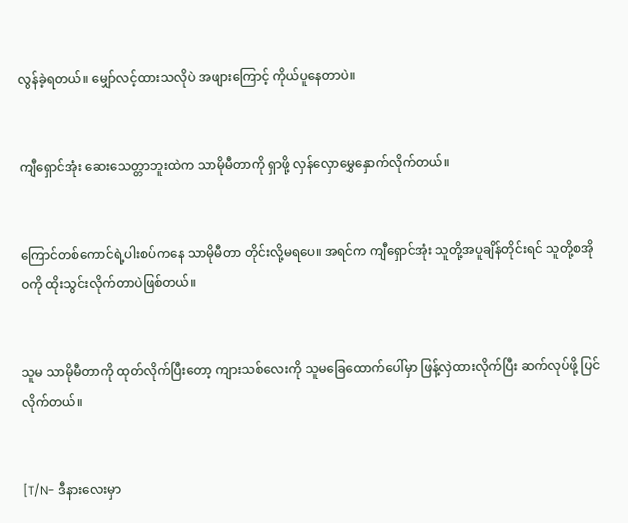လွန်ခဲ့ရတယ်။ မျှော်လင့်ထားသလိုပဲ အဖျားကြောင့် ကိုယ်ပူနေတာပဲ။


ကျီရှောင်အုံး ဆေးသေတ္တာဘူးထဲက သာမိုမီတာကို ရှာဖို့ လှန်လှောမွှေနှောက်လိုက်တယ်။


ကြောင်တစ်ကောင်ရဲ့ပါးစပ်ကနေ သာမိုမီတာ တိုင်းလို့မရပေ။ အရင်က ကျီရှောင်အုံး သူတို့အပူချိန်တိုင်းရင် သူတို့စအိုဝကို ထိုးသွင်းလိုက်တာပဲဖြစ်တယ်။


သူမ သာမိုမီတာကို ထုတ်လိုက်ပြီးတော့ ကျားသစ်လေးကို သူမခြေထောက်ပေါ်မှာ ဖြန့်လှဲထားလိုက်ပြီး ဆက်လုပ်ဖို့ ပြင်လိုက်တယ်။


[T/N- ဒီနားလေးမှာ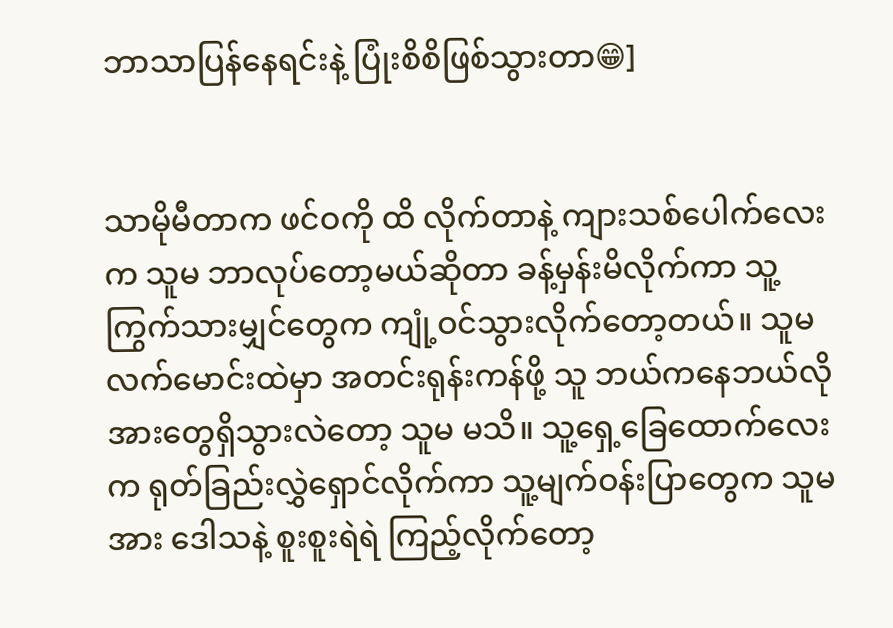ဘာသာပြန်နေရင်းနဲ့ ပြုံးစိစိဖြစ်သွားတာ😁]


သာမိုမီတာက ဖင်ဝကို ထိ လိုက်တာနဲ့ ကျားသစ်ပေါက်လေးက သူမ ဘာလုပ်တော့မယ်ဆိုတာ ခန့်မှန်းမိလိုက်ကာ သူ့ကြွက်သားမျှင်တွေက ကျုံ့ဝင်သွားလိုက်တော့တယ်။ သူမလက်မောင်းထဲမှာ အတင်းရုန်းကန်ဖို့ သူ ဘယ်ကနေဘယ်လို အားတွေရှိသွားလဲတော့ သူမ မသိ။ သူ့ရှေ့ခြေထောက်လေးက ရုတ်ခြည်းလွှဲရှောင်လိုက်ကာ သူ့မျက်ဝန်းပြာတွေက သူမအား ဒေါသနဲ့ စူးစူးရဲရဲ ကြည့်လိုက်တော့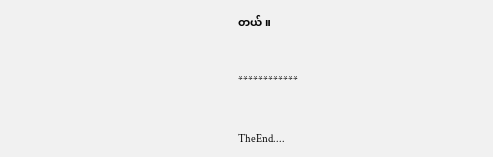တယ်။


************


TheEnd....